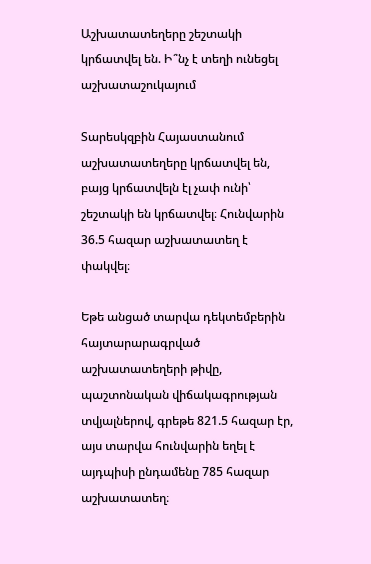Աշխատատեղերը շեշտակի կրճատվել են. Ի՞նչ է տեղի ունեցել աշխատաշուկայում

Տարեսկզբին Հայաստանում աշխատատեղերը կրճատվել են, բայց կրճատվելն էլ չափ ունի՝ շեշտակի են կրճատվել։ Հունվարին 36.5 հազար աշխատատեղ է փակվել։

Եթե անցած տարվա դեկտեմբերին հայտարարագրված աշխատատեղերի թիվը, պաշտոնական վիճակագրության տվյալներով, գրեթե 821.5 հազար էր, այս տարվա հունվարին եղել է այդպիսի ընդամենը 785 հազար աշխատատեղ։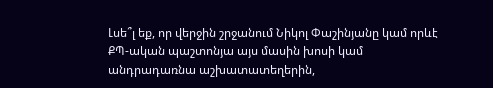Լսե՞լ եք, որ վերջին շրջանում Նիկոլ Փաշինյանը կամ որևէ ՔՊ-ական պաշտոնյա այս մասին խոսի կամ անդրադառնա աշխատատեղերին,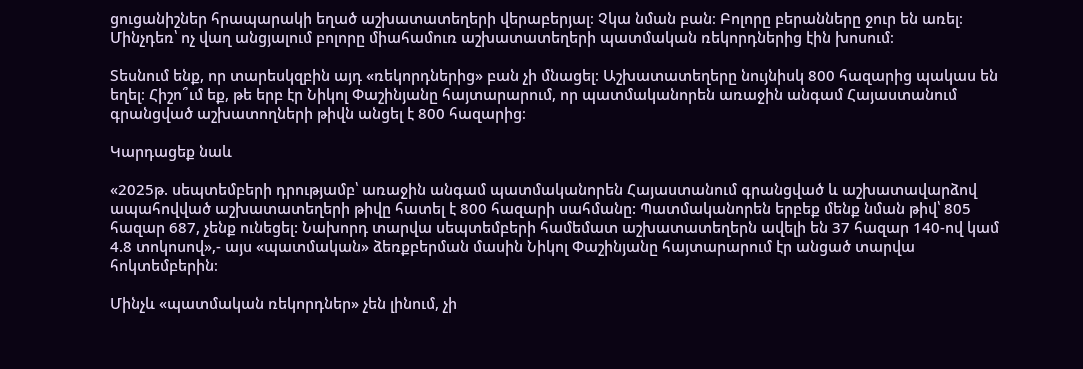ցուցանիշներ հրապարակի եղած աշխատատեղերի վերաբերյալ։ Չկա նման բան։ Բոլորը բերանները ջուր են առել։ Մինչդեռ՝ ոչ վաղ անցյալում բոլորը միահամուռ աշխատատեղերի պատմական ռեկորդներից էին խոսում։

Տեսնում ենք, որ տարեսկզբին այդ «ռեկորդներից» բան չի մնացել։ Աշխատատեղերը նույնիսկ 800 հազարից պակաս են եղել։ Հիշո՞ւմ եք, թե երբ էր Նիկոլ Փաշինյանը հայտարարում, որ պատմականորեն առաջին անգամ Հայաստանում գրանցված աշխատողների թիվն անցել է 800 հազարից։

Կարդացեք նաև

«2025թ. սեպտեմբերի դրությամբ՝ առաջին անգամ պատմականորեն Հայաստանում գրանցված և աշխատավարձով ապահովված աշխատատեղերի թիվը հատել է 800 հազարի սահմանը: Պատմականորեն երբեք մենք նման թիվ՝ 805 հազար 687, չենք ունեցել: Նախորդ տարվա սեպտեմբերի համեմատ աշխատատեղերն ավելի են 37 հազար 140-ով կամ 4.8 տոկոսով»,- այս «պատմական» ձեռքբերման մասին Նիկոլ Փաշինյանը հայտարարում էր անցած տարվա հոկտեմբերին։

Մինչև «պատմական ռեկորդներ» չեն լինում, չի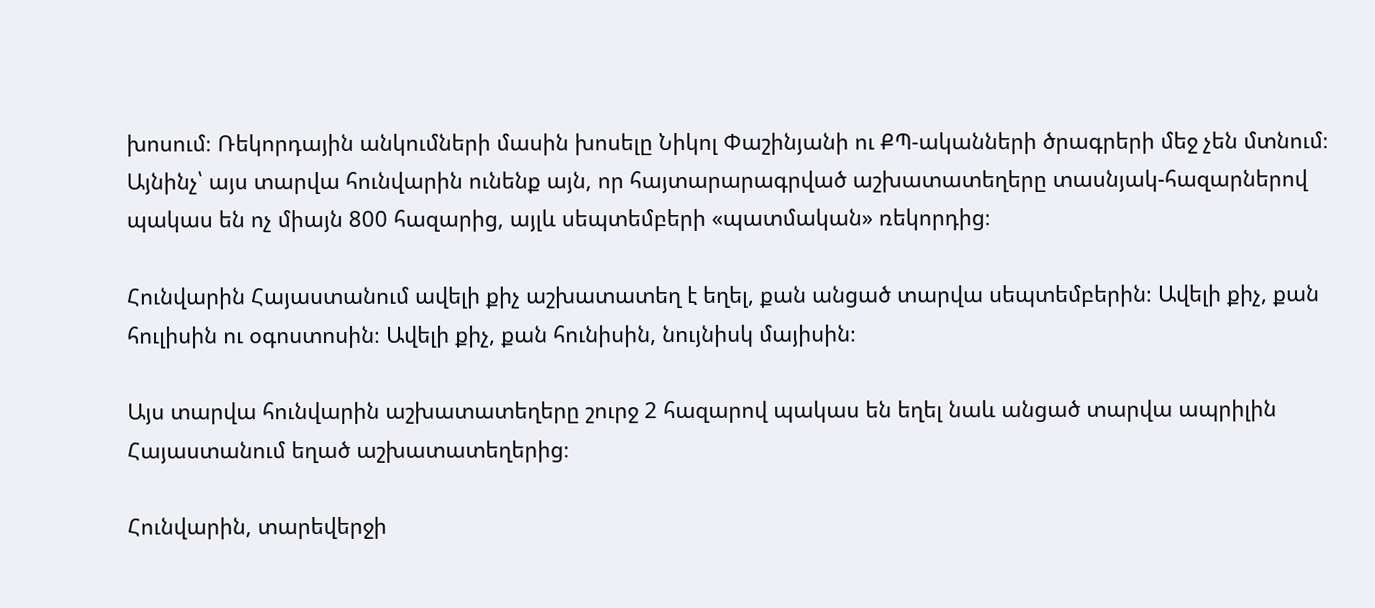խոսում։ Ռեկորդային անկումների մասին խոսելը Նիկոլ Փաշինյանի ու ՔՊ-ականների ծրագրերի մեջ չեն մտնում։ Այնինչ՝ այս տարվա հունվարին ունենք այն, որ հայտարարագրված աշխատատեղերը տասնյակ-հազարներով պակաս են ոչ միայն 800 հազարից, այլև սեպտեմբերի «պատմական» ռեկորդից։

Հունվարին Հայաստանում ավելի քիչ աշխատատեղ է եղել, քան անցած տարվա սեպտեմբերին։ Ավելի քիչ, քան հուլիսին ու օգոստոսին։ Ավելի քիչ, քան հունիսին, նույնիսկ մայիսին։

Այս տարվա հունվարին աշխատատեղերը շուրջ 2 հազարով պակաս են եղել նաև անցած տարվա ապրիլին Հայաստանում եղած աշխատատեղերից։

Հունվարին, տարեվերջի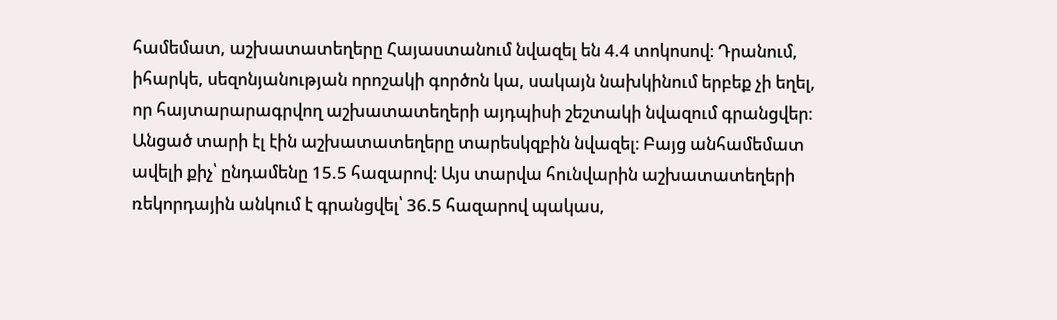համեմատ, աշխատատեղերը Հայաստանում նվազել են 4.4 տոկոսով։ Դրանում, իհարկե, սեզոնյանության որոշակի գործոն կա, սակայն նախկինում երբեք չի եղել, որ հայտարարագրվող աշխատատեղերի այդպիսի շեշտակի նվազում գրանցվեր։ Անցած տարի էլ էին աշխատատեղերը տարեսկզբին նվազել։ Բայց անհամեմատ ավելի քիչ՝ ընդամենը 15.5 հազարով։ Այս տարվա հունվարին աշխատատեղերի ռեկորդային անկում է գրանցվել՝ 36.5 հազարով պակաս,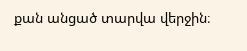քան անցած տարվա վերջին։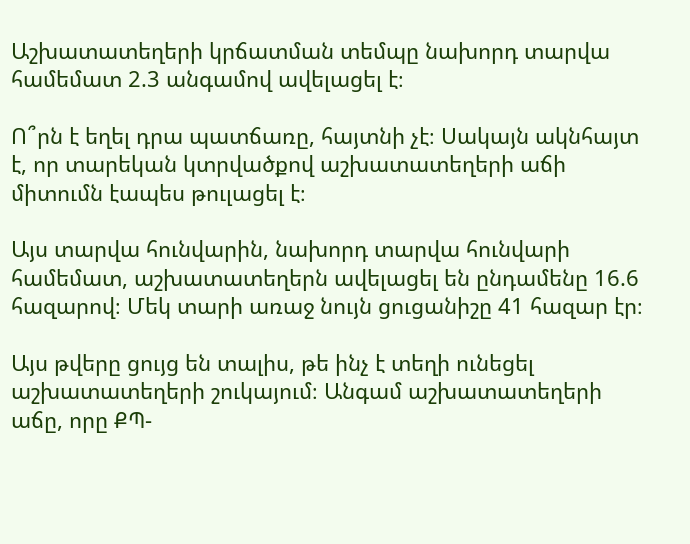Աշխատատեղերի կրճատման տեմպը նախորդ տարվա համեմատ 2.3 անգամով ավելացել է։

Ո՞րն է եղել դրա պատճառը, հայտնի չէ։ Սակայն ակնհայտ է, որ տարեկան կտրվածքով աշխատատեղերի աճի միտումն էապես թուլացել է։

Այս տարվա հունվարին, նախորդ տարվա հունվարի համեմատ, աշխատատեղերն ավելացել են ընդամենը 16.6 հազարով։ Մեկ տարի առաջ նույն ցուցանիշը 41 հազար էր։

Այս թվերը ցույց են տալիս, թե ինչ է տեղի ունեցել աշխատատեղերի շուկայում։ Անգամ աշխատատեղերի աճը, որը ՔՊ-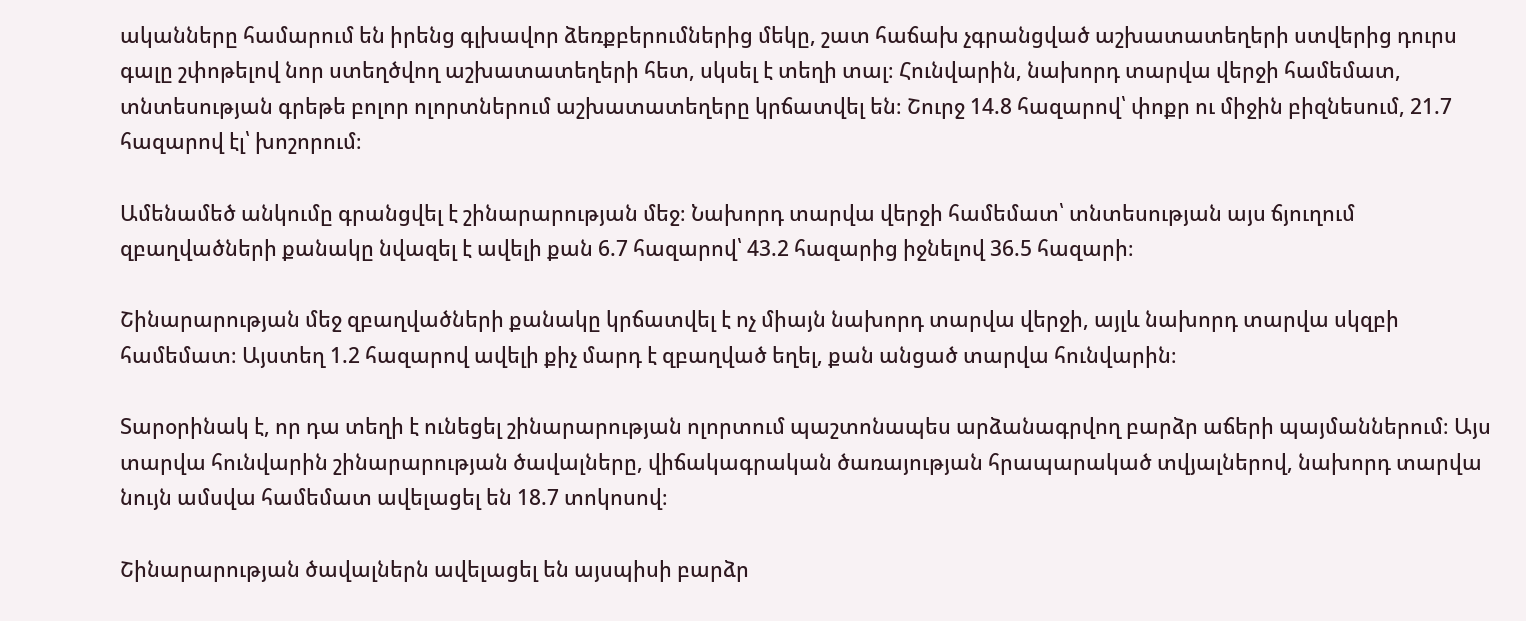ականները համարում են իրենց գլխավոր ձեռքբերումներից մեկը, շատ հաճախ չգրանցված աշխատատեղերի ստվերից դուրս գալը շփոթելով նոր ստեղծվող աշխատատեղերի հետ, սկսել է տեղի տալ։ Հունվարին, նախորդ տարվա վերջի համեմատ, տնտեսության գրեթե բոլոր ոլորտներում աշխատատեղերը կրճատվել են։ Շուրջ 14.8 հազարով՝ փոքր ու միջին բիզնեսում, 21.7 հազարով էլ՝ խոշորում։

Ամենամեծ անկումը գրանցվել է շինարարության մեջ։ Նախորդ տարվա վերջի համեմատ՝ տնտեսության այս ճյուղում զբաղվածների քանակը նվազել է ավելի քան 6.7 հազարով՝ 43.2 հազարից իջնելով 36.5 հազարի։

Շինարարության մեջ զբաղվածների քանակը կրճատվել է ոչ միայն նախորդ տարվա վերջի, այլև նախորդ տարվա սկզբի համեմատ։ Այստեղ 1.2 հազարով ավելի քիչ մարդ է զբաղված եղել, քան անցած տարվա հունվարին։

Տարօրինակ է, որ դա տեղի է ունեցել շինարարության ոլորտում պաշտոնապես արձանագրվող բարձր աճերի պայմաններում։ Այս տարվա հունվարին շինարարության ծավալները, վիճակագրական ծառայության հրապարակած տվյալներով, նախորդ տարվա նույն ամսվա համեմատ ավելացել են 18.7 տոկոսով։

Շինարարության ծավալներն ավելացել են այսպիսի բարձր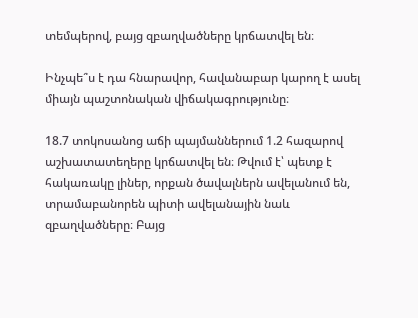տեմպերով, բայց զբաղվածները կրճատվել են։

Ինչպե՞ս է դա հնարավոր, հավանաբար կարող է ասել միայն պաշտոնական վիճակագրությունը։

18.7 տոկոսանոց աճի պայմաններում 1.2 հազարով աշխատատեղերը կրճատվել են։ Թվում է՝ պետք է հակառակը լիներ, որքան ծավալներն ավելանում են, տրամաբանորեն պիտի ավելանային նաև զբաղվածները։ Բայց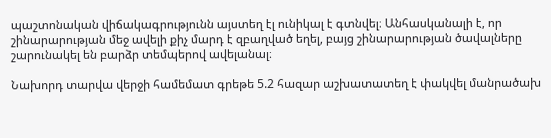պաշտոնական վիճակագրությունն այստեղ էլ ունիկալ է գտնվել։ Անհասկանալի է, որ շինարարության մեջ ավելի քիչ մարդ է զբաղված եղել, բայց շինարարության ծավալները շարունակել են բարձր տեմպերով ավելանալ։

Նախորդ տարվա վերջի համեմատ գրեթե 5.2 հազար աշխատատեղ է փակվել մանրածախ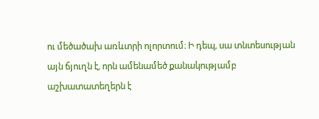ու մեծածախ առևտրի ոլորտում։ Ի դեպ, սա տնտեսության այն ճյուղն է, որն ամենամեծ քանակությամբ աշխատատեղերն է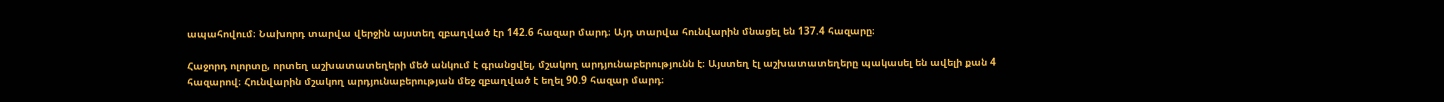ապահովում։ Նախորդ տարվա վերջին այստեղ զբաղված էր 142.6 հազար մարդ։ Այդ տարվա հունվարին մնացել են 137.4 հազարը։

Հաջորդ ոլորտը, որտեղ աշխատատեղերի մեծ անկում է գրանցվել, մշակող արդյունաբերությունն է։ Այստեղ էլ աշխատատեղերը պակասել են ավելի քան 4 հազարով։ Հունվարին մշակող արդյունաբերության մեջ զբաղված է եղել 90.9 հազար մարդ։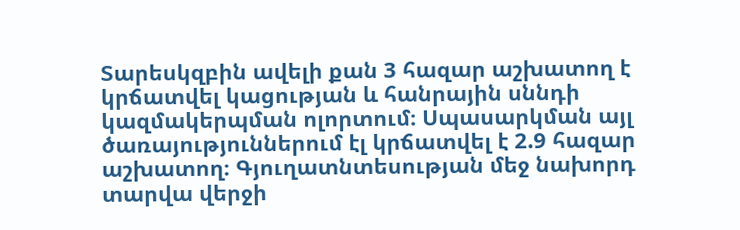Տարեսկզբին ավելի քան 3 հազար աշխատող է կրճատվել կացության և հանրային սննդի կազմակերպման ոլորտում։ Սպասարկման այլ ծառայություններում էլ կրճատվել է 2.9 հազար աշխատող։ Գյուղատնտեսության մեջ նախորդ տարվա վերջի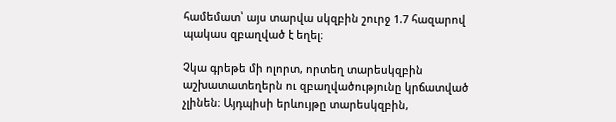համեմատ՝ այս տարվա սկզբին շուրջ 1.7 հազարով պակաս զբաղված է եղել։

Չկա գրեթե մի ոլորտ, որտեղ տարեսկզբին աշխատատեղերն ու զբաղվածությունը կրճատված չլինեն։ Այդպիսի երևույթը տարեսկզբին,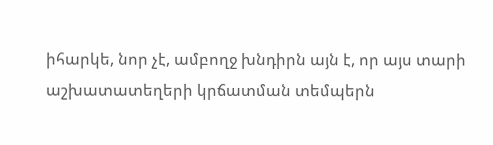իհարկե, նոր չէ, ամբողջ խնդիրն այն է, որ այս տարի աշխատատեղերի կրճատման տեմպերն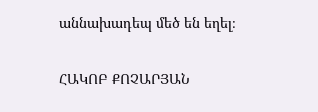աննախադեպ մեծ են եղել։

ՀԱԿՈԲ ՔՈՉԱՐՅԱՆ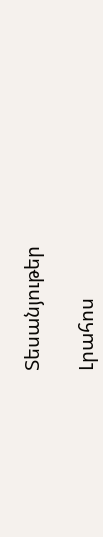Տեսանյութեր

Լրահոս